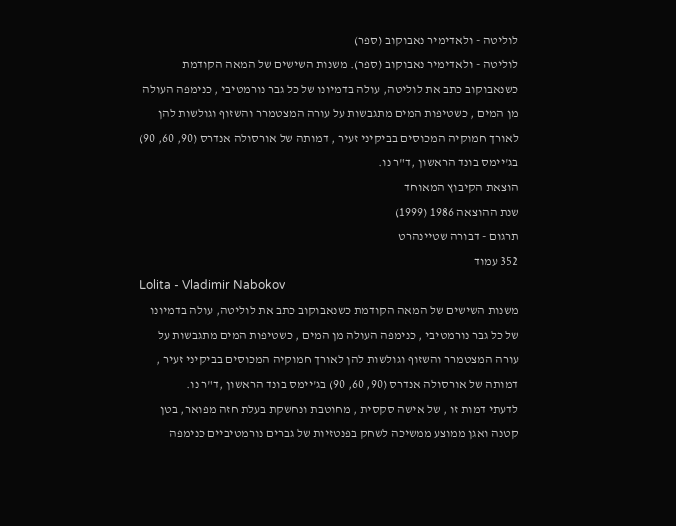לוליטה - ולאדימיר נאבוקוב (ספר)
לוליטה - ולאדימיר נאבוקוב (ספר). משנות השישים של המאה הקודמת כשנאבוקוב כתב את לוליטה, עולה בדמיונו של כל גבר נורמטיבי , כנימפה העולה מן המים , כשטיפות המים מתגבשות על עורה המצטמרר והשזוף וגולשות להן לאורך חמוקיה המכוסים בביקיני זעיר , דמותה של אורסולה אנדרס (90, 60, 90) בג'יימס בונד הראשון ,ד"ר נו.
הוצאת הקיבוץ המאוחד
שנת ההוצאה 1986 (1999)
תרגום - דבורה שטיינהרט
352 עמוד
Lolita - Vladimir Nabokov
משנות השישים של המאה הקודמת כשנאבוקוב כתב את לוליטה, עולה בדמיונו של כל גבר נורמטיבי , כנימפה העולה מן המים , כשטיפות המים מתגבשות על עורה המצטמרר והשזוף וגולשות להן לאורך חמוקיה המכוסים בביקיני זעיר , דמותה של אורסולה אנדרס (90, 60, 90) בג'יימס בונד הראשון ,ד"ר נו.
לדעתי דמות זו , של אישה סקסית , מחוטבת ונחשקת בעלת חזה מפואר, בטן קטנה ואגן ממוצע ממשיכה לשחק בפנטזיות של גברים נורמטיביים כנימפה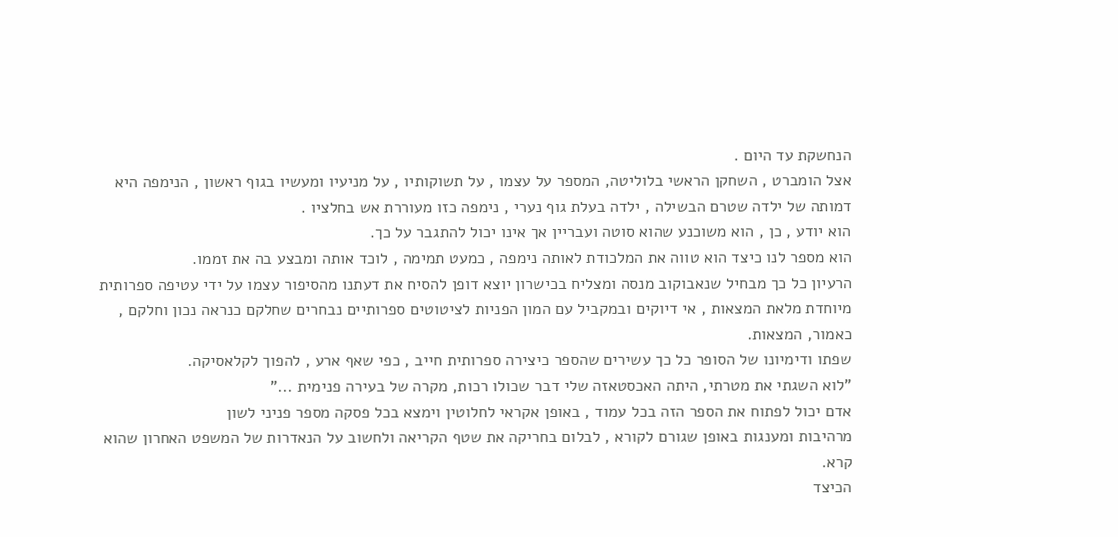הנחשקת עד היום .
אצל הומברט , השחקן הראשי בלוליטה, המספר על עצמו , על תשוקותיו , על מניעיו ומעשיו בגוף ראשון , הנימפה היא דמותה של ילדה שטרם הבשילה , ילדה בעלת גוף נערי , נימפה כזו מעוררת אש בחלציו .
הוא יודע , כן , הוא משוכנע שהוא סוטה ועבריין אך אינו יכול להתגבר על כך.
הוא מספר לנו כיצד הוא טווה את המלכודת לאותה נימפה , כמעט תמימה , לוכד אותה ומבצע בה את זממו.
הרעיון כל כך מבחיל שנאבוקוב מנסה ומצליח בכישרון יוצא דופן להסיח את דעתנו מהסיפור עצמו על ידי עטיפה ספרותית מיוחדת מלאת המצאות , אי דיוקים ובמקביל עם המון הפניות לציטוטים ספרותיים נבחרים שחלקם כנראה נכון וחלקם , כאמור, המצאות.
שפתו ודימיונו של הסופר כל כך עשירים שהספר כיצירה ספרותית חייב , כפי שאף ארע , להפוך לקלאסיקה.
"לוא השגתי את מטרתי, היתה האכסטאזה שלי דבר שכולו רכות, מקרה של בעירה פנימית ..."
אדם יכול לפתוח את הספר הזה בכל עמוד , באופן אקראי לחלוטין וימצא בכל פסקה מספר פניני לשון
מרהיבות ומענגות באופן שגורם לקורא , לבלום בחריקה את שטף הקריאה ולחשוב על הנאדרות של המשפט האחרון שהוא קרא.
הכיצד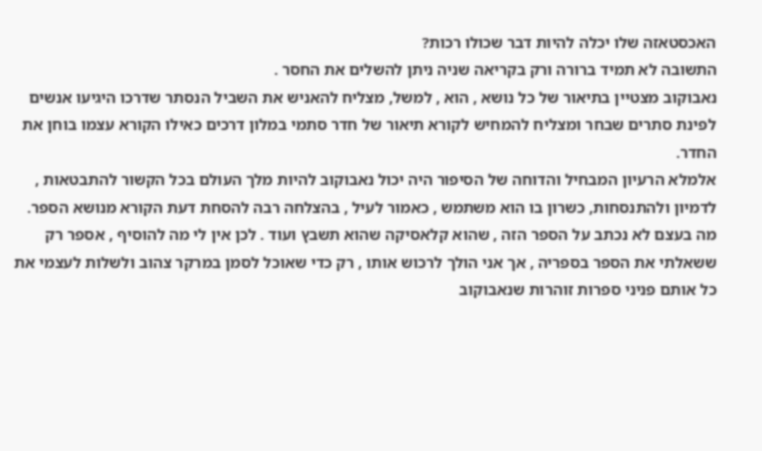האכסטאזה שלו יכלה להיות דבר שכולו רכות?
התשובה לא תמיד ברורה ורק בקריאה שניה ניתן להשלים את החסר .
נאבוקוב מצטיין בתיאור של כל נושא , הוא , למשל, מצליח להאניש את השביל הנסתר שדרכו היגיעו אנשים לפינת סתרים שבחר ומצליח להמחיש לקורא תיאור של חדר סתמי במלון דרכים כאילו הקורא עצמו בוחן את החדר.
אלמלא הרעיון המבחיל והדוחה של הסיפור היה יכול נאבוקוב להיות מלך העולם בכל הקשור להתבטאות , לדמיון ולהתנסחות, כשרון בו הוא משתמש , כאמור לעיל , בהצלחה רבה להסחת דעת הקורא מנושא הספר.
מה בעצם לא נכתב על הספר הזה , שהוא קלאסיקה שהוא תשבץ ועוד . לכן אין לי מה להוסיף , אספר רק ששאלתי את הספר בספריה , אך אני הולך לרכוש אותו , רק כדי שאוכל לסמן במרקר צהוב ולשלות לעצמי את כל אותם פניני ספרות זוהרות שנאבוקוב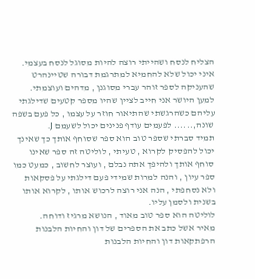הצליח לנסח ושהייתי רוצה להיות מסוגל לנסח בעצמי.
איני יכול שלא להחמיא למתרגמת דבורה שטיינהרט שהעניקה לספר זוהר עברי מסוגנן , מדהים ועוצמתי.
למען היושר אני חייב לציין שהיו מספר קטעים שדילגתי עליהם כשהרגשתי שהתיאור חוזר על עצמו , כל פעם בשפה שונה,...... לפעמים עודף פנינים יכול לשעמם J.
תמיד סברתי שספר טוב הוא ספר שסוחף אותך כך שאינך יכול להפסיק לקרוא , טעיתי , לוליטה זה ספר שאינו סוחף אותך ולהיפך אתה נבלם , ועוצר לחשוב , כמעט כמו ספר עיון , והנה למרות שמידי פעם דילגתי על פסקאות ולא נסחפתי , הנה אני רוצה לרכוש אותו , לקרוא אותו בשנית ולסמן עליו.
לוליטה הוא ספר טוב מאוד , הנושא מרגיז ודוחה.
מאיר אשל כתב את הספרים של דון והחיות הלבנות
הרפתקאות דון והחיות הלבנות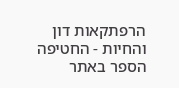הרפתקאות דון והחיות - החטיפה
הספר באתר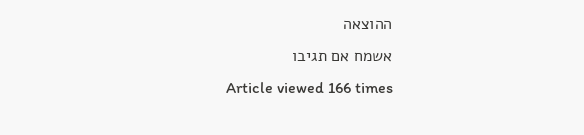ההוצאה
אשמח אם תגיבו
Article viewed 166 times